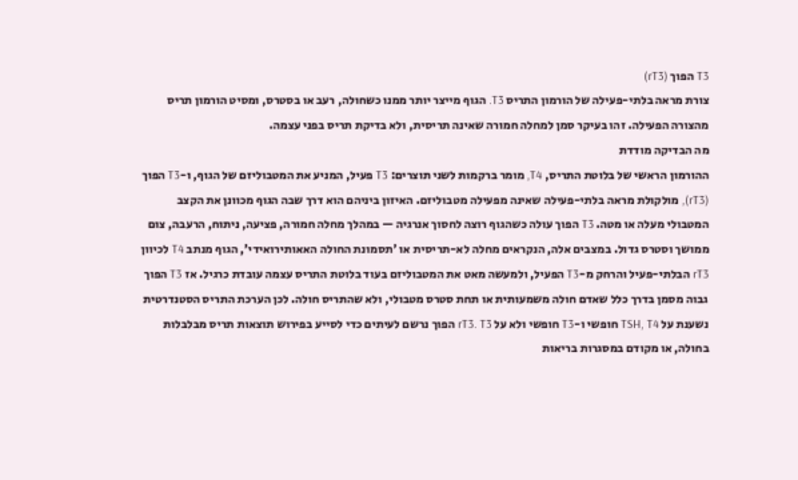T3 הפוך (rT3)
צורת מראה בלתי-פעילה של הורמון התריס T3. הגוף מייצר יותר ממנו כשחולה, רעב או בסטרס, ומסיט הורמון תריס מהצורה הפעילה. זהו בעיקר סמן למחלה חמורה שאינה תריסית, ולא בדיקת תריס בפני עצמה.
מה הבדיקה מודדת
ההורמון הראשי של בלוטת התריס, T4, מומר ברקמות לשני תוצרים: T3 פעיל, המניע את המטבוליזם של הגוף, ו-T3 הפוך (rT3), מולקולת מראה בלתי-פעילה שאינה מפעילה מטבוליזם. האיזון ביניהם הוא דרך שבה הגוף מכוונן את הקצב המטבולי מעלה או מטה. T3 הפוך עולה כשהגוף רוצה לחסוך אנרגיה — במהלך מחלה חמורה, פציעה, ניתוח, הרעבה, צום ממושך וסטרס גדול. במצבים אלה, הנקראים מחלה לא-תריסית או 'תסמונת החולה האאותירואידי', הגוף מנתב T4 לכיוון rT3 הבלתי-פעיל והרחק מ-T3 הפעיל, ולמעשה מאט את המטבוליזם בעוד בלוטת התריס עצמה עובדת כרגיל. אז T3 הפוך גבוה מסמן בדרך כלל שאדם חולה משמעותית או תחת סטרס מטבולי, ולא שהתריס חולה. לכן הערכת התריס הסטנדרטית נשענת על TSH, T4 חופשי ו-T3 חופשי ולא על rT3. T3 הפוך נרשם לעיתים כדי לסייע בפירוש תוצאות תריס מבלבלות בחולה, או מקודם במסגרות בריאות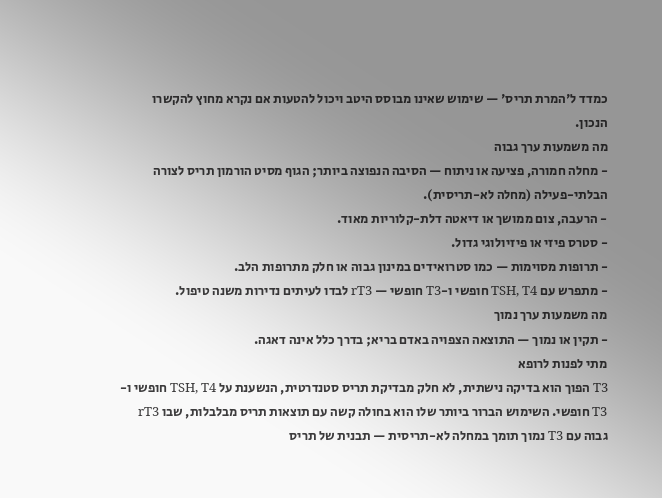כמדד ל'המרת תריס' — שימוש שאינו מבוסס היטב ויכול להטעות אם נקרא מחוץ להקשרו הנכון.
מה משמעות ערך גבוה
- מחלה חמורה, פציעה או ניתוח — הסיבה הנפוצה ביותר; הגוף מסיט הורמון תריס לצורה הבלתי-פעילה (מחלה לא-תריסית).
- הרעבה, צום ממושך או דיאטה דלת-קלוריות מאוד.
- סטרס פיזי או פיזיולוגי גדול.
- תרופות מסוימות — כמו סטרואידים במינון גבוה או חלק מתרופות הלב.
- מתפרש עם TSH, T4 חופשי ו-T3 חופשי — rT3 לבדו לעיתים נדירות משנה טיפול.
מה משמעות ערך נמוך
- תקין או נמוך — התוצאה הצפויה באדם בריא; בדרך כלל אינה דאגה.
מתי לפנות לרופא
T3 הפוך הוא בדיקה נישתית, לא חלק מבדיקת תריס סטנדרטית, הנשענת על TSH, T4 חופשי ו-T3 חופשי. השימוש הברור ביותר שלו הוא בחולה קשה עם תוצאות תריס מבלבלות, שבו rT3 גבוה עם T3 נמוך תומך במחלה לא-תריסית — תבנית של תריס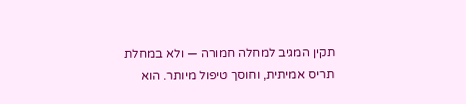תקין המגיב למחלה חמורה — ולא במחלת תריס אמיתית, וחוסך טיפול מיותר. הוא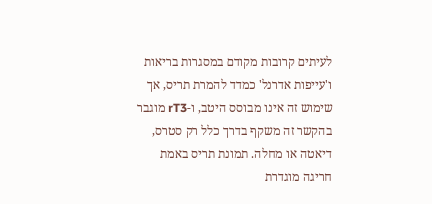לעיתים קרובות מקודם במסגרות בריאות ו'עייפות אדרנל' כמדד להמרת תריס, אך שימוש זה אינו מבוסס היטב, ו-rT3 מוגבר בהקשר זה משקף בדרך כלל רק סטרס, דיאטה או מחלה. תמונת תריס באמת חריגה מוגדרת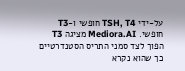על-ידי TSH, T4 חופשי ו-T3 חופשי. Mediora.AI מציגה T3 הפוך לצד סמני התריס הסטנדרטיים כך שהוא נקרא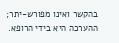בהקשר ואינו מפורש-יתר; ההערכה היא בידי הרופא.